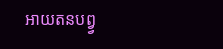អាយតនបព្វ្វ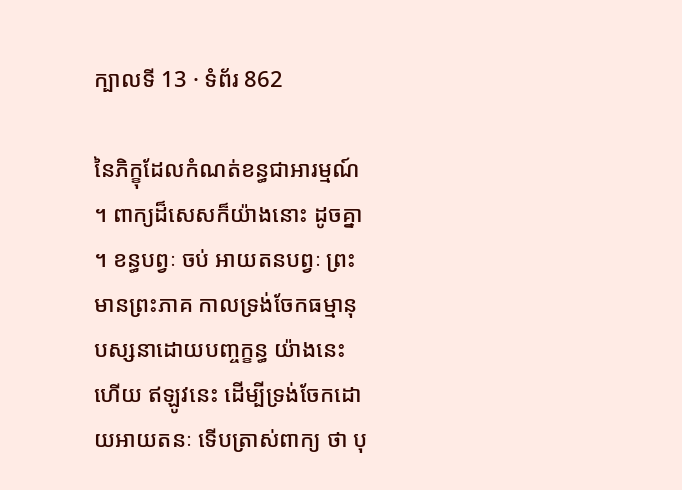ក្បាលទី 13 · ទំព័រ 862

នៃភិក្ខុដែលកំណត់ខន្ធជាអារម្មណ៍ ។ ពាក្យដ៏សេសក៏យ៉ាងនោះ ដូចគ្នា ។ ខន្ធបព្វៈ ចប់ អាយតនបព្វៈ ព្រះមានព្រះភាគ កាលទ្រង់ចែកធម្មានុបស្សនាដោយបញ្ចក្ខន្ធ យ៉ាងនេះហើយ ឥឡូវនេះ ដើម្បីទ្រង់ចែកដោយអាយតនៈ ទើបត្រាស់ពាក្យ ថា បុ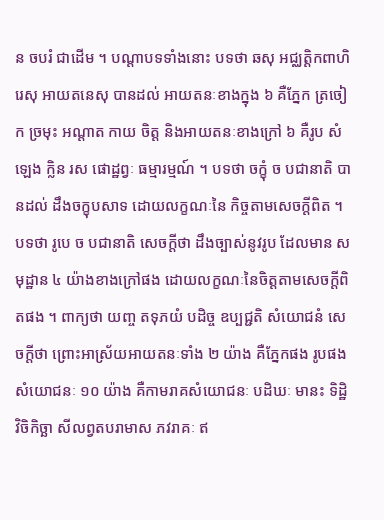ន ចបរំ ជាដើម ។ បណ្តាបទទាំងនោះ បទថា ឆសុ អជ្ឈត្តិកពាហិរេសុ អាយតនេសុ បានដល់ អាយតនៈខាងក្នុង ៦ គឺភ្នែក ត្រចៀក ច្រមុះ អណ្តាត កាយ ចិត្ត និងអាយតនៈខាងក្រៅ ៦ គឺរូប សំឡេង ក្លិន រស ផោដ្ឋព្វៈ ធម្មារម្មណ៍ ។ បទថា ចក្ខុំ ច បជានាតិ បានដល់ ដឹងចក្ខុបសាទ ដោយលក្ខណៈនៃ កិច្ចតាមសេចក្តីពិត ។ បទថា រូបេ ច បជានាតិ សេចក្តីថា ដឹងច្បាស់នូវរូប ដែលមាន សមុដ្ឋាន ៤ យ៉ាងខាងក្រៅផង ដោយលក្ខណៈនៃចិត្តតាមសេចក្តីពិតផង ។ ពាក្យថា យញ្ច តទុភយំ បដិច្ច ឧប្បជ្ជតិ សំយោជនំ សេចក្តីថា ព្រោះអាស្រ័យអាយតនៈទាំង ២ យ៉ាង គឺភ្នែកផង រូបផង សំយោជនៈ ១០ យ៉ាង គឺកាមរាគសំយោជនៈ បដិឃៈ មានះ ទិដ្ឋិ វិចិកិច្ឆា សីលព្វតបរាមាស ភវរាគៈ ឥ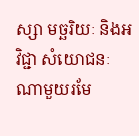ស្សា មច្ឆរិយៈ និងអវិជ្ជា សំយោជនៈណាមួយរមែ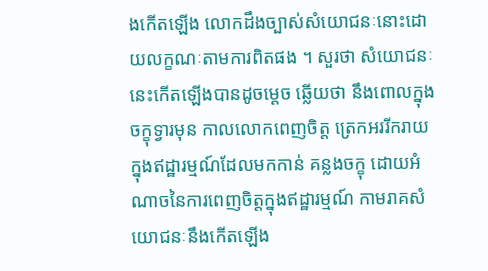ងកើតឡើង លោកដឹងច្បាស់សំយោជនៈនោះដោយលក្ខណៈតាមការពិតផង ។ សួរថា សំយោជនៈនេះកើតឡើងបានដូចម្តេច ឆ្លើយថា នឹងពោលក្នុង ចក្ខុទ្វារមុន កាលលោកពេញចិត្ត ត្រេកអររីករាយ ក្នុងឥដ្ឋារម្មណ៍ដែលមកកាន់ គន្លងចក្ខុ ដោយអំណាចនៃការពេញចិត្តក្នុងឥដ្ឋារម្មណ៍ កាមរាគសំយោជនៈនឹងកើតឡើង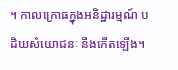។ កាលក្រោធក្នុងអនិដ្ឋារម្មណ៍ បដិឃសំយោជនៈ នឹងកើតឡើង។